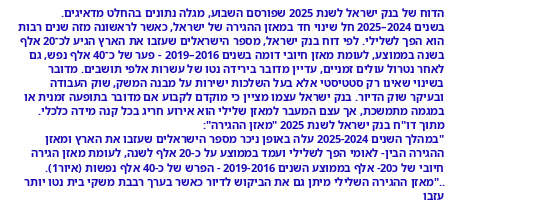הדוח של בנק ישראל לשנת 2025 שפורסם השבוע, מגלה נתונים בהחלט מדאיגים.
בשנים 2024–2025 חל שינוי חד במאזן ההגירה של ישראל, כאשר לראשונה מזה שנים רבות הוא הפך לשלילי. לפי דוח בנק ישראל, מספר הישראלים שעזבו את הארץ הגיע לכ־20 אלף בשנה בממוצע, לעומת מאזן חיובי דומה בשנים 2016–2019 - פער של כ־40 אלף נפש, גם לאחר נטרול עולים זמניים, עדיין מדובר בירידה נטו של עשרות אלפי תושבים. מדובר בשינוי שאינו רק סטטיסטי אלא בעל השלכות ישירות על מבנה המשק, שוק העבודה ובעיקר שוק הדיור. בנק ישראל עצמו מציין כי מוקדם לקבוע אם מדובר בתופעה זמנית או במגמה מתמשכת, אך עצם המעבר למאזן שלילי הוא אירוע חריג בכל קנה מידה כלכלי.
מתוך דו"ח בנק ישראל לשנת 2025 "מאזן ההגירה":
"במהלך השנים 2025-2024 עלה באופן ניכר מספר הישראלים שעזבו את הארץ ומאזן ההגירה הבין- לאומי הפך לשלילי ועמד בממוצע על כ-20 אלף לשנה, לעומת מאזן הגירה חיובי של כ20- אלף בממוצע השנים 2019-2016 - הפרש של כ-40 אלף נפשות (איור1).
.."מאזן ההגירה השלילי מיתן גם את הביקוש לדיור כאשר בערך רבבת משקי בית נטו יותר עזבו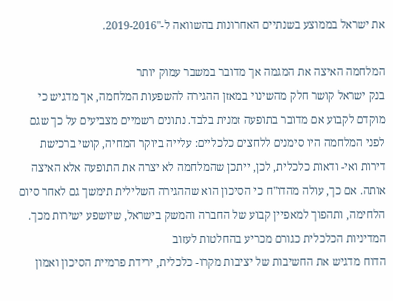את ישראל בממוצע בשנתיים האחרונות בהשוואה ל-"2019-2016.

המלחמה האיצה את המגמה אך מדובר במשבר עמוק יותר
בנק ישראל קושר חלק מהשינוי במאזן ההגירה להשפעות המלחמה, אך מדגיש כי מוקדם לקבוע אם מדובר בתופעה זמנית בלבד. נתונים רשמיים מצביעים על כך שגם לפני המלחמה היו סימנים ללחצים כלכליים: עלייה ביוקר המחיה, קושי ברכישת דירות ואי- ודאות כלכלית, לכן, ייתכן שהמלחמה לא יצרה את התופעה אלא האיצה אותה. אם כך, עולה מהדו"ח כי הסיכון הוא שההגירה השלילית תימשך גם לאחר סיום הלחימה, ותהפוך למאפיין קבוע של החברה והמשק בישראל, שיושפע ישירות מכך.
המדיניות הכלכלית כגורם מכריע בהחלטות לעזוב
הדוח מדגיש את החשיבות של יציבות מקרו- כלכלית, ירידת פרמיית הסיכון ואמון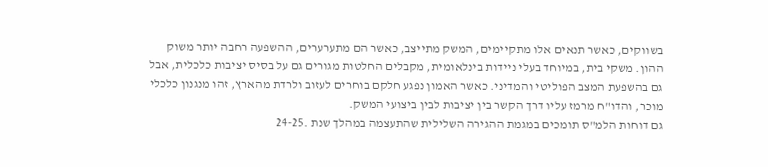בשווקים, כאשר תנאים אלו מתקיימים, המשק מתייצב, כאשר הם מתערערים, ההשפעה רחבה יותר משוק ההון. משקי בית, במיוחד בעלי ניידות בינלאומית, מקבלים החלטות מגורים גם על בסיס יציבות כלכלית, אבל גם בהשפעת המצב הפוליטי והמדיני. כאשר האמון נפגע חלקם בוחרים לעזוב ולרדת מהארץ, זהו מנגנון כלכלי מוכר, והדו"ח מרמז עליו דרך הקשר בין יציבות לבין ביצועי המשק.
גם דוחות הלמ"ס תומכים במגמת ההגירה השלילית שהתעצמה במהלך שנת .24-25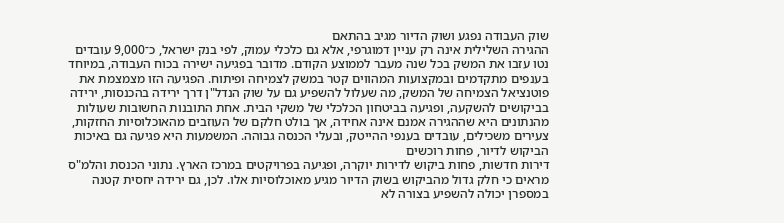שוק העבודה נפגע ושוק הדיור מגיב בהתאם
ההגירה השלילית אינה רק עניין דמוגרפי, אלא גם כלכלי עמוק, לפי בנק ישראל, כ־9,000 עובדים נטו עזבו את המשק בכל שנה מעבר לממוצע הקודם. מדובר בפגיעה ישירה בכוח העבודה, במיוחד בענפים מתקדמים ובמקצועות המהווים קטר במשק לצמיחה ופיתוח. הפגיעה הזו מצמצמת את פוטנציאל הצמיחה של המשק, מה שעלול להשפיע גם על שוק הנדל"ן דרך ירידה בהכנסות, ירידה בביקושים להשקעה, ופגיעה בביטחון הכלכלי של משקי הבית. אחת התובנות החשובות שעולות מהנתונים היא שההגירה אמנם אינה אחידה, אך בולט חלקם של העוזבים מהאוכלוסיות החזקות, צעירים משכילים, עובדים בענפי ההייטק, ובעלי הכנסה גבוהה. המשמעות היא פגיעה גם באיכות הביקוש לדיור, פחות רוכשים
דירות חדשות, פחות ביקוש לדירות יוקרה, ופגיעה בפרויקטים במרכז הארץ. נתוני הכנסת והלמ"ס מראים כי חלק גדול מהביקוש בשוק הדיור מגיע מאוכלוסיות אלו. לכן, גם ירידה יחסית קטנה במספרן יכולה להשפיע בצורה לא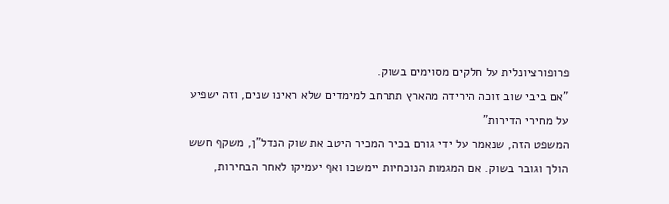פרופורציונלית על חלקים מסוימים בשוק.
"אם ביבי שוב זוכה הירידה מהארץ תתרחב למימדים שלא ראינו שנים, וזה ישפיע על מחירי הדירות"
המשפט הזה, שנאמר על ידי גורם בכיר המכיר היטב את שוק הנדל"ן, משקף חשש הולך וגובר בשוק. אם המגמות הנוכחיות יימשכו ואף יעמיקו לאחר הבחירות,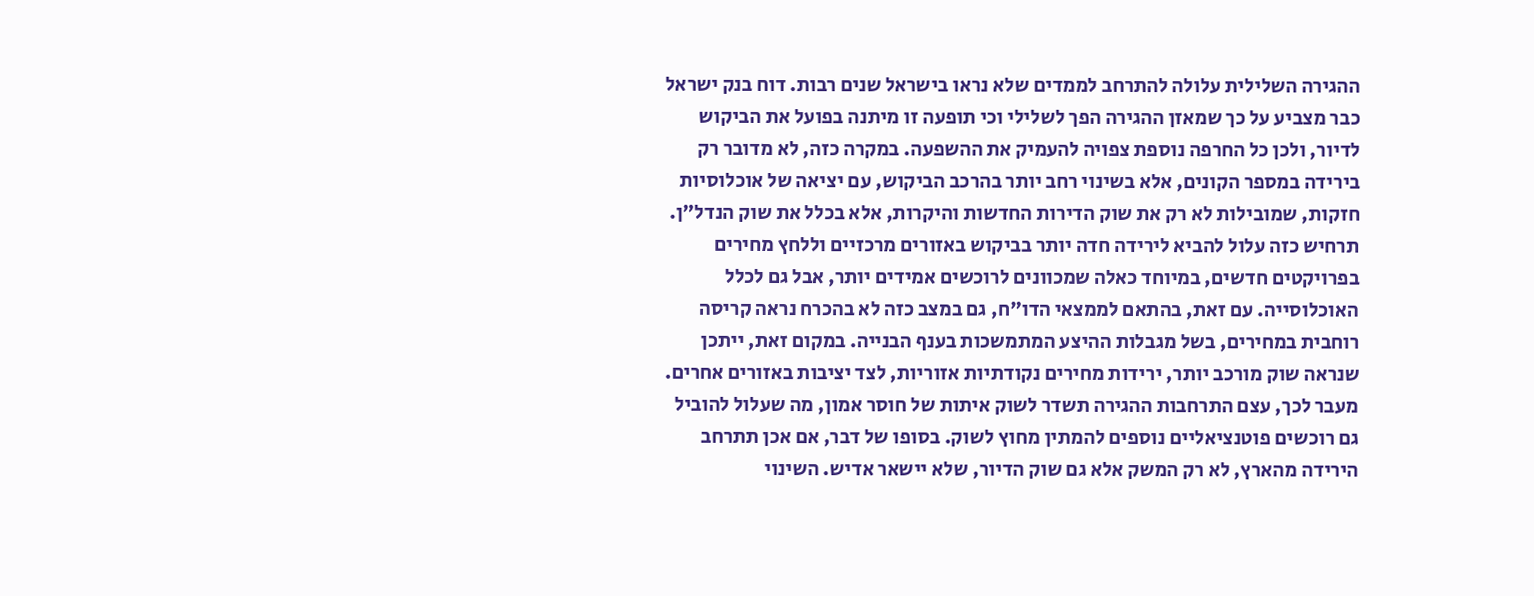ההגירה השלילית עלולה להתרחב לממדים שלא נראו בישראל שנים רבות. דוח בנק ישראל כבר מצביע על כך שמאזן ההגירה הפך לשלילי וכי תופעה זו מיתנה בפועל את הביקוש לדיור, ולכן כל החרפה נוספת צפויה להעמיק את ההשפעה. במקרה כזה, לא מדובר רק בירידה במספר הקונים, אלא בשינוי רחב יותר בהרכב הביקוש, עם יציאה של אוכלוסיות חזקות, שמובילות לא רק את שוק הדירות החדשות והיקרות, אלא בכלל את שוק הנדל"ן. תרחיש כזה עלול להביא לירידה חדה יותר בביקוש באזורים מרכזיים וללחץ מחירים בפרויקטים חדשים, במיוחד כאלה שמכוונים לרוכשים אמידים יותר, אבל גם לכלל האוכלוסייה. עם זאת, בהתאם לממצאי הדו"ח, גם במצב כזה לא בהכרח נראה קריסה רוחבית במחירים, בשל מגבלות ההיצע המתמשכות בענף הבנייה. במקום זאת, ייתכן שנראה שוק מורכב יותר, ירידות מחירים נקודתיות אזוריות, לצד יציבות באזורים אחרים. מעבר לכך, עצם התרחבות ההגירה תשדר לשוק איתות של חוסר אמון, מה שעלול להוביל גם רוכשים פוטנציאליים נוספים להמתין מחוץ לשוק. בסופו של דבר, אם אכן תתרחב הירידה מהארץ, לא רק המשק אלא גם שוק הדיור, שלא יישאר אדיש. השינוי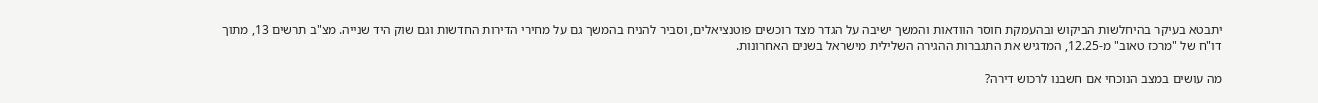יתבטא בעיקר בהיחלשות הביקוש ובהעמקת חוסר הוודאות והמשך ישיבה על הגדר מצד רוכשים פוטנציאלים, וסביר להניח בהמשך גם על מחירי הדירות החדשות וגם שוק היד שנייה. מצ"ב תרשים 13, מתוך דו"ח של "מרכז טאוב" מ-12.25, המדגיש את התגברות ההגירה השלילית מישראל בשנים האחרונות.

מה עושים במצב הנוכחי אם חשבנו לרכוש דירה?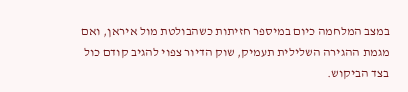במצב המלחמה כיום במיספר חזיתות כשהבולטת מול איראן, ואם מגמת ההגירה השלילית תעמיק, שוק הדיור צפוי להגיב קודם כול בצד הביקוש.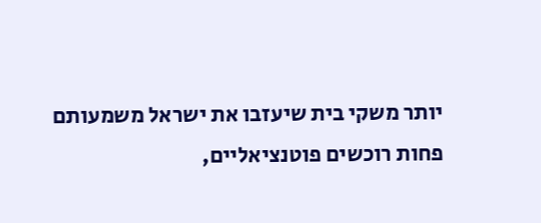יותר משקי בית שיעזבו את ישראל משמעותם פחות רוכשים פוטנציאליים,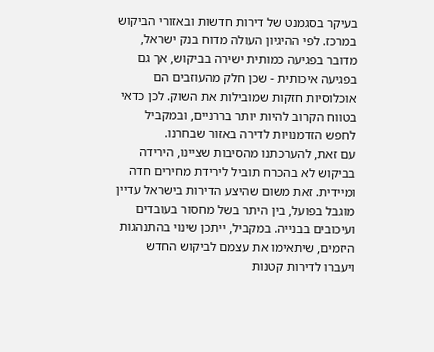בעיקר בסגמנט של דירות חדשות ובאזורי הביקוש במרכז. לפי ההיגיון העולה מדוח בנק ישראל, מדובר בפגיעה כמותית ישירה בביקוש, אך גם בפגיעה איכותית - שכן חלק מהעוזבים הם אוכלוסיות חזקות שמובילות את השוק. לכן כדאי בטווח הקרוב להיות יותר בררניים, ובמקביל לחפש הזדמנויות לדירה באזור שבחרנו.
עם זאת, להערכתנו מהסיבות שציינו, הירידה בביקוש לא בהכרח תוביל לירידת מחירים חדה ומיידית. זאת משום שהיצע הדירות בישראל עדיין מוגבל בפועל, בין היתר בשל מחסור בעובדים ועיכובים בבנייה. במקביל, ייתכן שינוי בהתנהגות היזמים, שיתאימו את עצמם לביקוש החדש ויעברו לדירות קטנות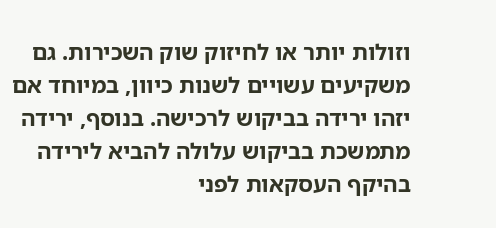וזולות יותר או לחיזוק שוק השכירות. גם משקיעים עשויים לשנות כיוון, במיוחד אם יזהו ירידה בביקוש לרכישה. בנוסף, ירידה מתמשכת בביקוש עלולה להביא לירידה בהיקף העסקאות לפני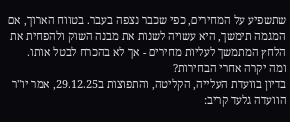שתשפיע על המחירים, כפי שכבר נצפה בעבר. בטווח הארוך, אם המגמה תימשך, היא עשויה לשנות את מבנה השוק ולהפחית את הלחץ המתמשך לעליות מחירים - אך לא בהכרח לבטל אותו.
ומה יקרה אחרי הבחירות?
בדיון בוועדת העלייה, הקליטה, והתפוצות ב29.12.25, אמר יו"ר הוועדה גלעד קריב: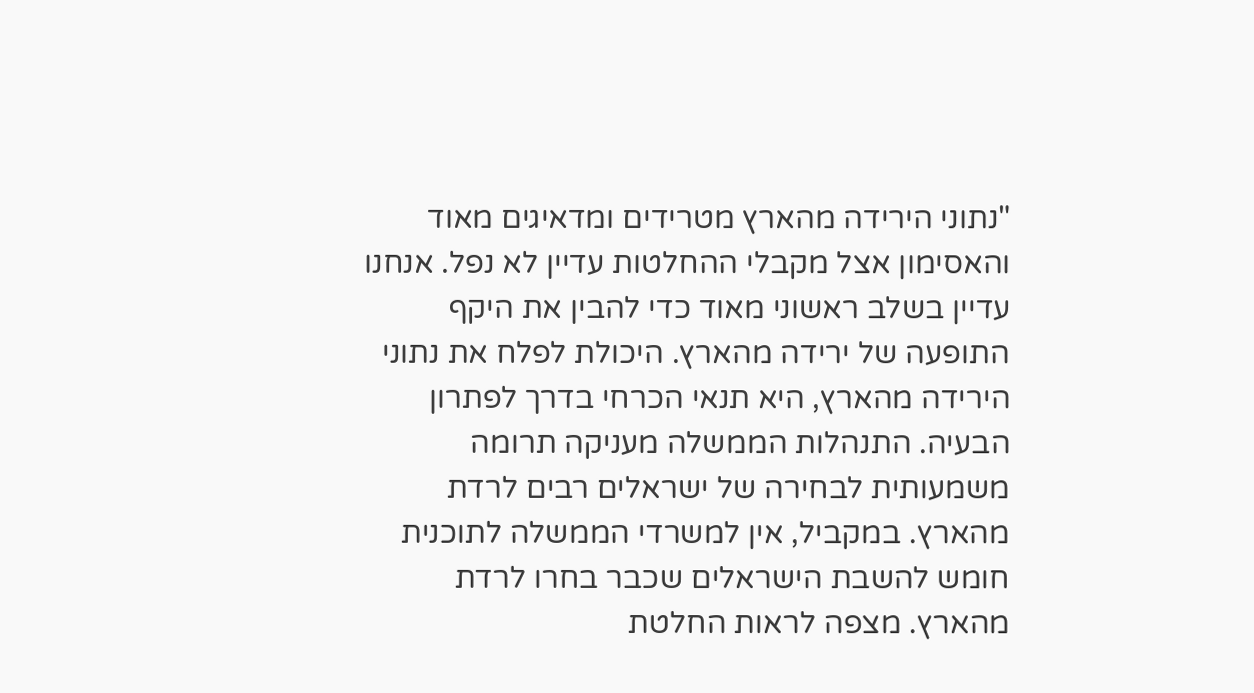"נתוני הירידה מהארץ מטרידים ומדאיגים מאוד והאסימון אצל מקבלי ההחלטות עדיין לא נפל. אנחנו עדיין בשלב ראשוני מאוד כדי להבין את היקף התופעה של ירידה מהארץ. היכולת לפלח את נתוני הירידה מהארץ, היא תנאי הכרחי בדרך לפתרון הבעיה. התנהלות הממשלה מעניקה תרומה משמעותית לבחירה של ישראלים רבים לרדת מהארץ. במקביל, אין למשרדי הממשלה לתוכנית חומש להשבת הישראלים שכבר בחרו לרדת מהארץ. מצפה לראות החלטת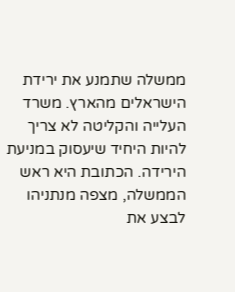ממשלה שתמנע את ירידת הישראלים מהארץ. משרד העלייה והקליטה לא צריך להיות היחיד שיעסוק במניעת הירידה. הכתובת היא ראש הממשלה, מצפה מנתניהו לבצע את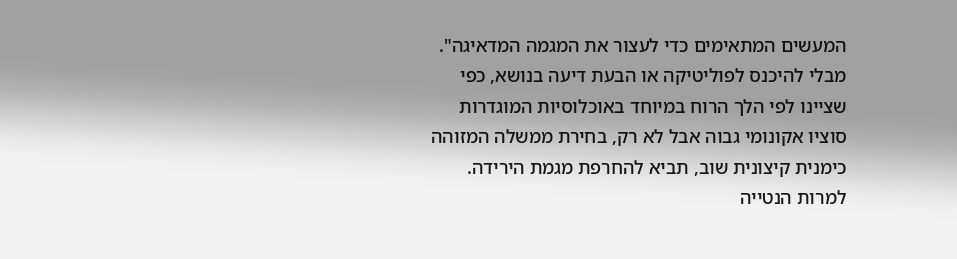המעשים המתאימים כדי לעצור את המגמה המדאיגה".
מבלי להיכנס לפוליטיקה או הבעת דיעה בנושא, כפי שציינו לפי הלך הרוח במיוחד באוכלוסיות המוגדרות סוציו אקונומי גבוה אבל לא רק, בחירת ממשלה המזוהה כימנית קיצונית שוב, תביא להחרפת מגמת הירידה. למרות הנטייה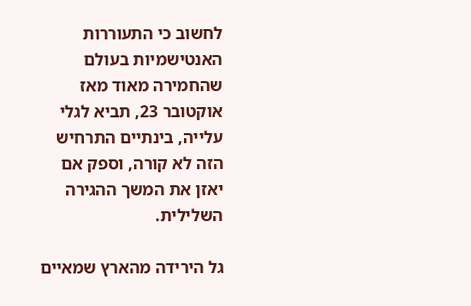לחשוב כי התעוררות האנטישמיות בעולם שהחמירה מאוד מאז אוקטובר 23, תביא לגלי עלייה, בינתיים התרחיש הזה לא קורה, וספק אם יאזן את המשך ההגירה השלילית.

גל הירידה מהארץ שמאיים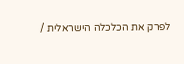לפרק את הכלכלה הישראלית /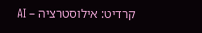קרדיט: אילוסטרציה – AI